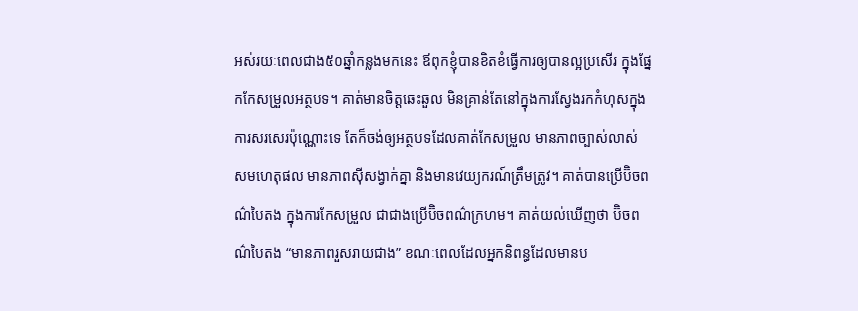អស់រយៈពេលជាង៥០ឆ្នាំកន្លងមកនេះ ឪពុកខ្ញុំបានខិតខំធ្វើការឲ្យបានល្អប្រសើរ ក្នុងផ្នែកកែសម្រួលអត្ថបទ។ គាត់មានចិត្តឆេះឆួល មិនគ្រាន់តែនៅក្នុងការស្វែងរកកំហុសក្នុងការសរសេរប៉ុណ្ណោះទេ តែក៏ចង់ឲ្យអត្ថបទដែលគាត់កែសម្រួល មានភាពច្បាស់លាស់ សមហេតុផល មានភាពស៊ីសង្វាក់គ្នា និងមានវេយ្យករណ៍ត្រឹមត្រូវ។ គាត់បានប្រើប៊ិចពណ៌បៃតង ក្នុងការកែសម្រួល ជាជាងប្រើប៊ិចពណ៌ក្រហម។ គាត់យល់ឃើញថា ប៊ិចពណ៌បៃតង “មានភាពរួសរាយជាង” ខណៈពេលដែលអ្នកនិពន្ធដែលមានប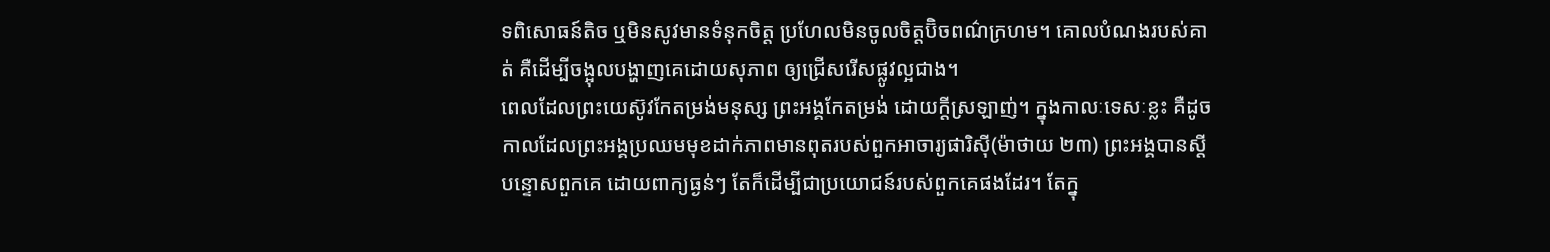ទពិសោធន៍តិច ឬមិនសូវមានទំនុកចិត្ត ប្រហែលមិនចូលចិត្តប៊ិចពណ៌ក្រហម។ គោលបំណងរបស់គាត់ គឺដើម្បីចង្អុលបង្ហាញគេដោយសុភាព ឲ្យជ្រើសរើសផ្លូវល្អជាង។
ពេលដែលព្រះយេស៊ូវកែតម្រង់មនុស្ស ព្រះអង្គកែតម្រង់ ដោយក្តីស្រឡាញ់។ ក្នុងកាលៈទេសៈខ្លះ គឺដូចកាលដែលព្រះអង្គប្រឈមមុខដាក់ភាពមានពុតរបស់ពួកអាចារ្យផារិស៊ី(ម៉ាថាយ ២៣) ព្រះអង្គបានស្តីបន្ទោសពួកគេ ដោយពាក្យធ្ងន់ៗ តែក៏ដើម្បីជាប្រយោជន៍របស់ពួកគេផងដែរ។ តែក្នុ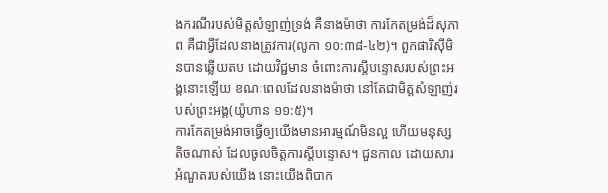ងករណីរបស់មិត្តសំឡាញ់ទ្រង់ គឺនាងម៉ាថា ការកែតម្រង់ដ៏សុភាព គឺជាអ្វីដែលនាងត្រូវការ(លូកា ១០:៣៨-៤២)។ ពួកផារិស៊ីមិនបានឆ្លើយតប ដោយវិជ្ជមាន ចំពោះការស្តីបន្ទោសរបស់ព្រះអង្គនោះឡើយ ខណៈពេលដែលនាងម៉ាថា នៅតែជាមិត្តសំឡាញ់របស់ព្រះអង្គ(យ៉ូហាន ១១:៥)។
ការកែតម្រង់អាចធ្វើឲ្យយើងមានអារម្មណ៍មិនល្អ ហើយមនុស្សតិចណាស់ ដែលចូលចិត្តការស្តីបន្ទោស។ ជួនកាល ដោយសារអំណួតរបស់យើង នោះយើងពិបាក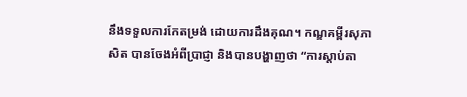នឹងទទួលការកែតម្រង់ ដោយការដឹងគុណ។ កណ្ឌគម្ពីរសុភាសិត បានចែងអំពីប្រាជ្ញា និងបានបង្ហាញថា “ការស្តាប់តា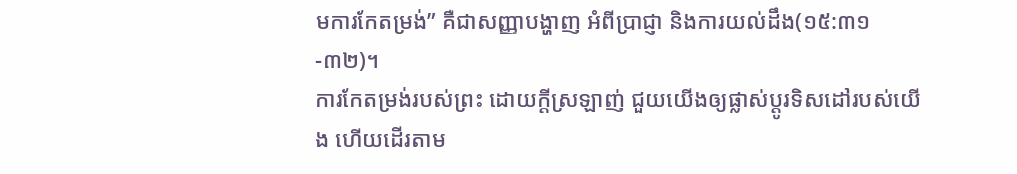មការកែតម្រង់” គឺជាសញ្ញាបង្ហាញ អំពីប្រាជ្ញា និងការយល់ដឹង(១៥:៣១-៣២)។
ការកែតម្រង់របស់ព្រះ ដោយក្តីស្រឡាញ់ ជួយយើងឲ្យផ្លាស់ប្តូរទិសដៅរបស់យើង ហើយដើរតាម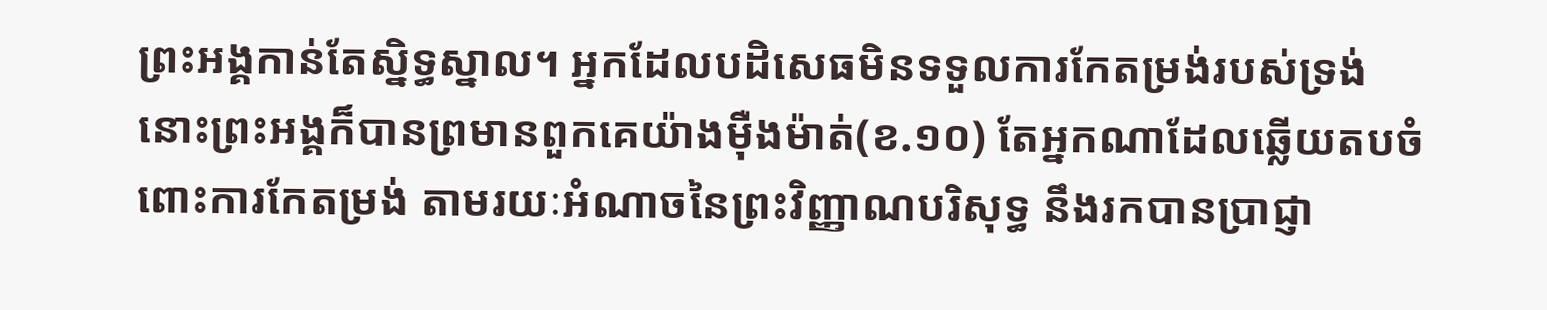ព្រះអង្គកាន់តែស្និទ្ធស្នាល។ អ្នកដែលបដិសេធមិនទទួលការកែតម្រង់របស់ទ្រង់ នោះព្រះអង្គក៏បានព្រមានពួកគេយ៉ាងម៉ឺងម៉ាត់(ខ.១០) តែអ្នកណាដែលឆ្លើយតបចំពោះការកែតម្រង់ តាមរយៈអំណាចនៃព្រះវិញ្ញាណបរិសុទ្ធ នឹងរកបានប្រាជ្ញា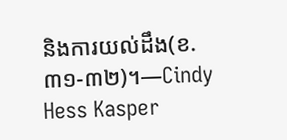និងការយល់ដឹង(ខ.៣១-៣២)។—Cindy Hess Kasper